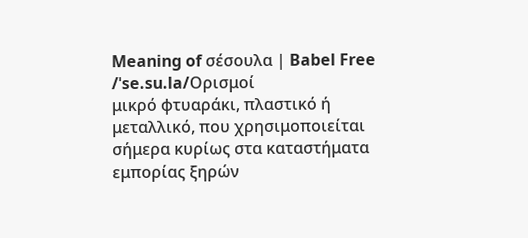Meaning of σέσουλα | Babel Free
/ˈse.su.la/Ορισμοί
μικρό φτυαράκι, πλαστικό ή μεταλλικό, που χρησιμοποιείται σήμερα κυρίως στα καταστήματα εμπορίας ξηρών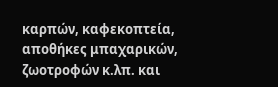καρπών, καφεκοπτεία, αποθήκες μπαχαρικών, ζωοτροφών κ.λπ. και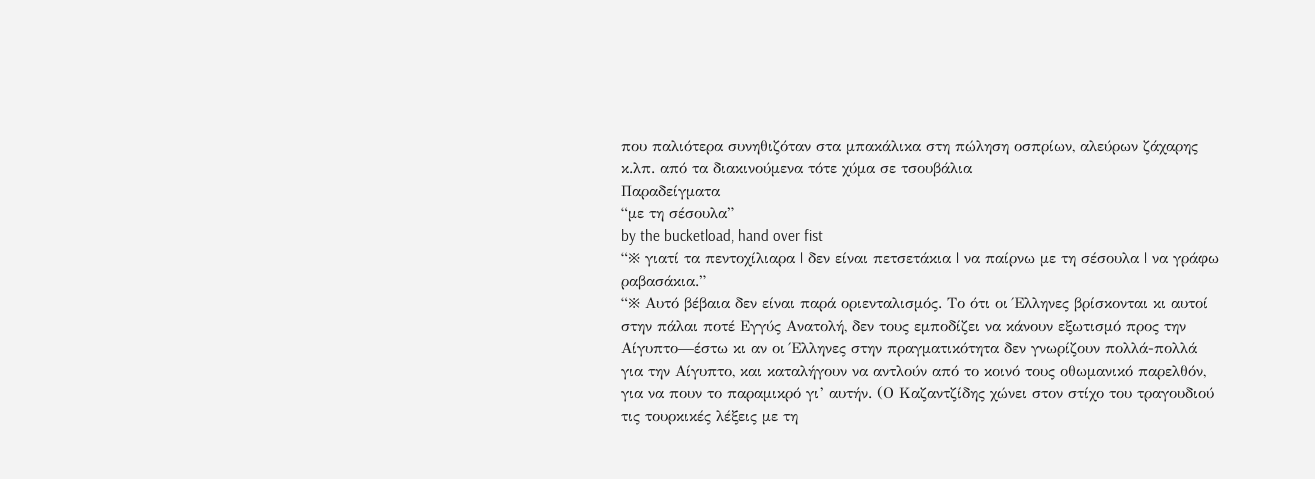που παλιότερα συνηθιζόταν στα μπακάλικα στη πώληση οσπρίων, αλεύρων ζάχαρης κ.λπ. από τα διακινούμενα τότε χύμα σε τσουβάλια
Παραδείγματα
“με τη σέσουλα”
by the bucketload, hand over fist
“※ γιατί τα πεντοχίλιαρα | δεν είναι πετσετάκια | να παίρνω με τη σέσουλα | να γράφω ραβασάκια.”
“※ Αυτό βέβαια δεν είναι παρά οριενταλισμός. Το ότι οι Έλληνες βρίσκονται κι αυτοί στην πάλαι ποτέ Εγγύς Ανατολή, δεν τους εμποδίζει να κάνουν εξωτισμό προς την Αίγυπτο—έστω κι αν οι Έλληνες στην πραγματικότητα δεν γνωρίζουν πολλά-πολλά για την Αίγυπτο, και καταλήγουν να αντλούν από το κοινό τους οθωμανικό παρελθόν, για να πουν το παραμικρό γι’ αυτήν. (Ο Καζαντζίδης χώνει στον στίχο του τραγουδιού τις τουρκικές λέξεις με τη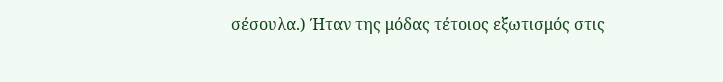σέσουλα.) Ήταν της μόδας τέτοιος εξωτισμός στις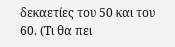δεκαετίες του 50 και του 60. (Τι θα πει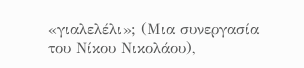«γιαλελέλι»; (Μια συνεργασία του Νίκου Νικολάου),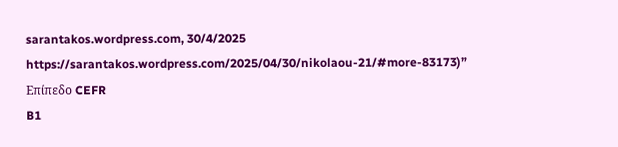sarantakos.wordpress.com, 30/4/2025 https://sarantakos.wordpress.com/2025/04/30/nikolaou-21/#more-83173)”
Επίπεδο CEFR
B1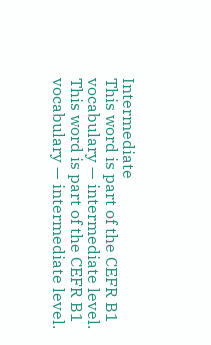Intermediate
This word is part of the CEFR B1 vocabulary — intermediate level.
This word is part of the CEFR B1 vocabulary — intermediate level.